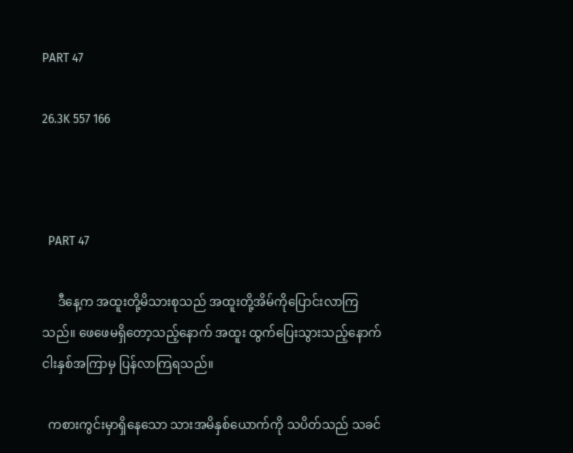PART 47

26.3K 557 166



  PART 47

     ဒီနေ့က အထူးတို့မိသားစုသည် အထူးတို့အိမ်ကိုပြောင်းလာကြသည်။ ဖေဖေမရှိတော့သည့်နောက် အထူး ထွက်ပြေးသွားသည့်နောက် ငါးနှစ်အကြာမှ ပြန်လာကြရသည်။

  ကစားကွင်းမှာရှိနေသော သားအမိနှစ်ယောက်ကို သပိတ်သည် သခင်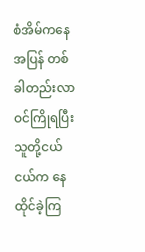စံအိမ်ကနေအပြန် တစ်ခါတည်းလာဝင်ကြိုရပြီး သူတို့ငယ်ငယ်က နေထိုင်ခဲ့ကြ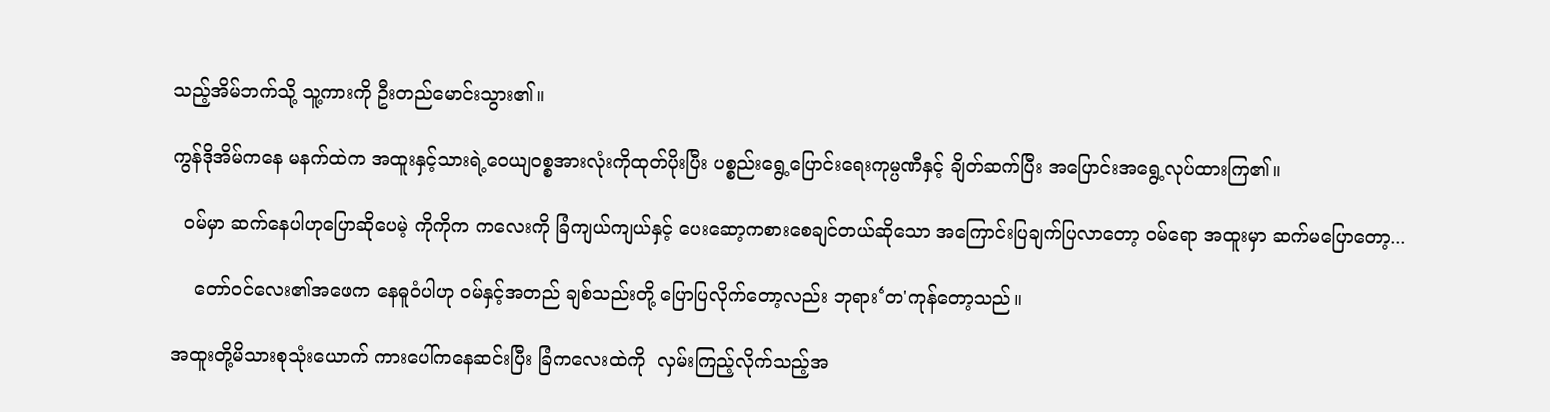သည့်အိမ်ဘက်သို့ သူ့ကားကို ဦးတည်မောင်းသွား၏။

ကွန်ဒိုအိမ်ကနေ မနက်ထဲက အထူးနှင့်သားရဲ့ဝေယျဝစ္စအားလုံးကိုထုတ်ပိုးပြီး ပစ္စည်းရွေ့ပြောင်းရေးကုမ္ပဏီနှင့် ချိတ်ဆက်ပြီး အပြောင်းအရွေ့လုပ်ထားကြ၏။

  ဝမ်မှာ ဆက်နေပါဟုပြောဆိုပေမဲ့ ကိုကိုက ကလေးကို ခြံကျယ်ကျယ်နှင့် ပေးဆော့ကစားစေချင်တယ်ဆိုသော အကြောင်းပြချက်ပြလာတော့ ဝမ်ရော အထူးမှာ ဆက်မပြောတော့...

    တော်ဝင်လေး၏အဖေက နေဓူဝံပါဟု ဝမ်နှင့်အတည် ချစ်သည်းတို့ ပြောပြလိုက်တော့လည်း ဘုရား‘တ'ကုန်တော့သည်။

အထူးတို့မိသားစုသုံးယောက် ကားပေါ်ကနေဆင်းပြီး ခြံကလေးထဲကို  လှမ်းကြည့်လိုက်သည့်အ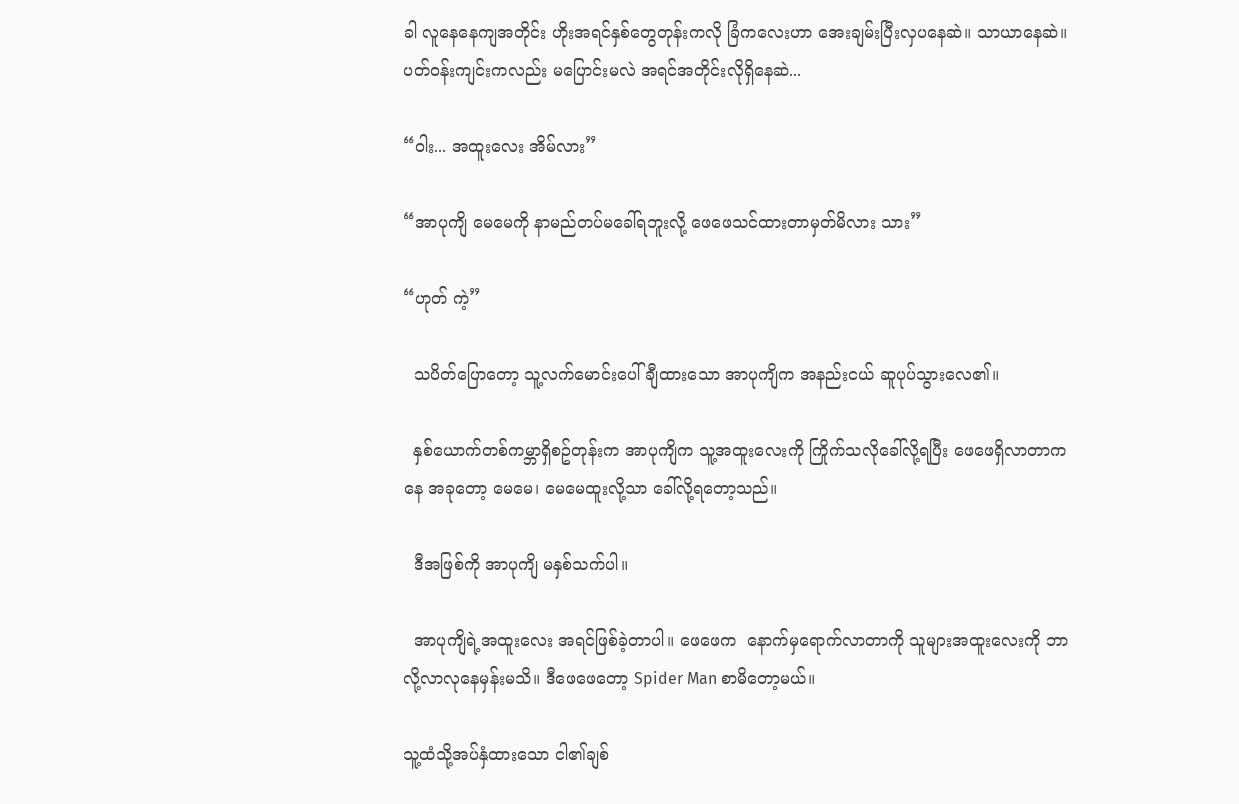ခါ လူနေနေကျအတိုင်း ဟိုးအရင်နှစ်တွေတုန်းကလို ခြံကလေးဟာ အေးချမ်းပြီးလှပနေဆဲ။ သာယာနေဆဲ။ ပတ်ဝန်းကျင်းကလည်း မပြောင်းမလဲ အရင်အတိုင်းလိုရှိနေဆဲ...

“ဝါး... အထူးလေး အိမ်လား”

“အာပုကျိ မေမေကို နာမည်တပ်မခေါ်ရဘူးလို့ ဖေဖေသင်ထားတာမှတ်မိလား သား”

“ဟုတ် ကဲ့”

  သပိတ်ပြောတော့ သူ့လက်မောင်းပေါ်ချီထားသော အာပုကျိက အနည်းငယ် ဆူပုပ်သွားလေ၏။

  နှစ်ယောက်တစ်ကမ္ဘာရှိစဥ်တုန်းက အာပုကျိက သူ့အထူးလေးကို ကြိုက်သလိုခေါ်လို့ရပြီး ဖေဖေရှိလာတာကနေ အခုတော့ မေမေ၊ မေမေထူးလို့သာ ခေါ်လို့ရတော့သည်။

  ဒီအဖြစ်ကို အာပုကျိ မနှစ်သက်ပါ။

  အာပုကျိရဲ့အထူးလေး အရင်ဖြစ်ခဲ့တာပါ။ ဖေဖေက  နောက်မှရောက်လာတာကို သူများအထူးလေးကို ဘာလို့လာလုနေမှန်းမသိ။ ဒီဖေဖေတော့ Spider Man စာမိ‌တော့မယ်။

သူ့ထံသို့အပ်နှံထားသော ငါ၏ချစ်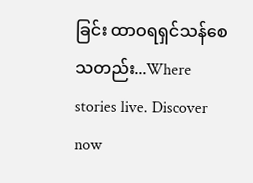ခြင်း ထာဝရရှင်သန်စေသတည်း...Where stories live. Discover now